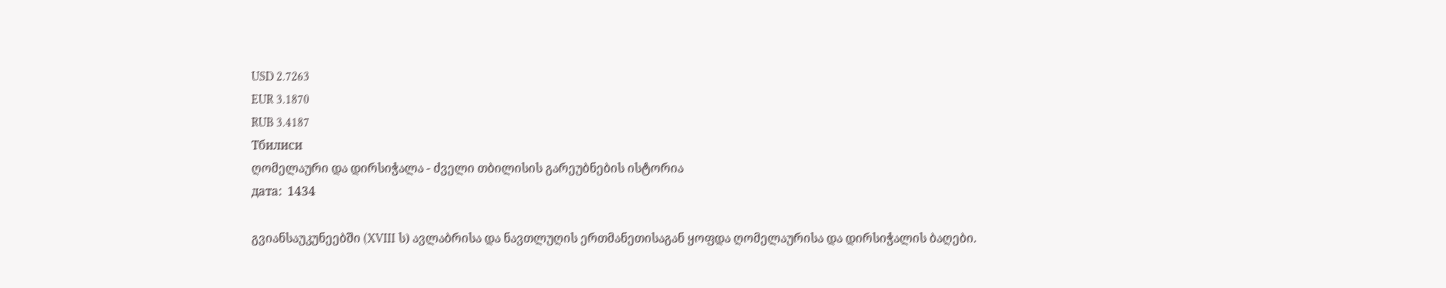USD 2.7263
EUR 3.1870
RUB 3.4187
Тбилиси
ღომელაური და დირსიჭალა - ძველი თბილისის გარეუბნების ისტორია
дата:  1434

გვიანსაუკუნეებში (XVIII ს) ავლაბრისა და ნავთლუღის ერთმანეთისაგან ყოფდა ღომელაურისა და დირსიჭალის ბაღები.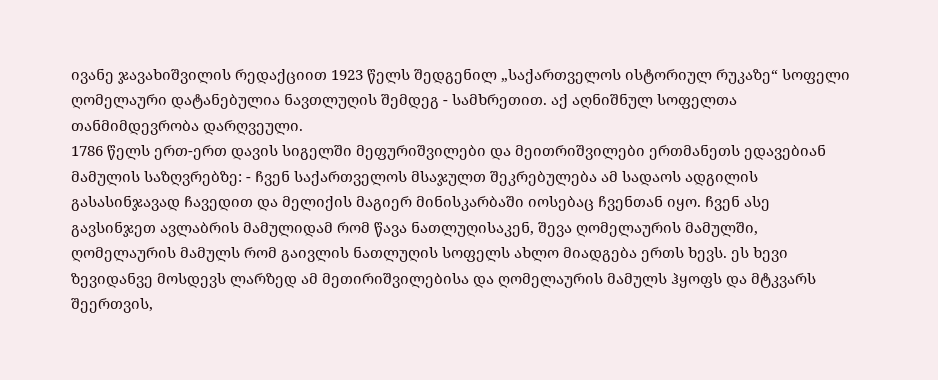ივანე ჯავახიშვილის რედაქციით 1923 წელს შედგენილ „საქართველოს ისტორიულ რუკაზე“ სოფელი ღომელაური დატანებულია ნავთლუღის შემდეგ - სამხრეთით. აქ აღნიშნულ სოფელთა თანმიმდევრობა დარღვეული.
1786 წელს ერთ-ერთ დავის სიგელში მეფურიშვილები და მეითრიშვილები ერთმანეთს ედავებიან მამულის საზღვრებზე: - ჩვენ საქართველოს მსაჯულთ შეკრებულება ამ სადაოს ადგილის გასასინჯავად ჩავედით და მელიქის მაგიერ მინისკარბაში იოსებაც ჩვენთან იყო. ჩვენ ასე გავსინჯეთ ავლაბრის მამულიდამ რომ წავა ნათლუღისაკენ, შევა ღომელაურის მამულში, ღომელაურის მამულს რომ გაივლის ნათლუღის სოფელს ახლო მიადგება ერთს ხევს. ეს ხევი ზევიდანვე მოსდევს ლარზედ ამ მეთირიშვილებისა და ღომელაურის მამულს ჰყოფს და მტკვარს შეერთვის,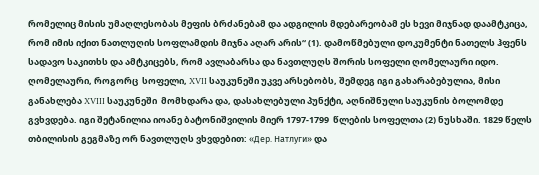რომელიც მისის უმაღლესობას მეფის ბრძანებამ და ადგილის მდებარეობამ ეს ხევი მიჯნად დაამტკიცა, რომ იმის იქით ნათლუღის სოფლამდის მიჯნა აღარ არის“ (1). დამოწმებული დოკუმენტი ნათელს ჰფენს სადავო საკითხს და ამტკიცებს, რომ ავლაბარსა და ნავთლუღს შორის სოფელი ღომელაური იდო.
ღომელაური, როგორც  სოფელი, XVII საუკუნეში უკვე არსებობს, შემდეგ იგი გახარაბებულია, მისი განახლება XVIII საუკუნეში  მომხდარა და, დასახლებული პუნქტი, აღნიშნული საუკუნის ბოლომდე გვხვდება. იგი შეტანილია იოანე ბატონიშვილის მიერ 1797-1799  წლების სოფელთა (2) ნუსხაში. 1829 წელს თბილისის გეგმაზე ორ ნავთლუღს ვხვდებით: «Дер. Натлуги» და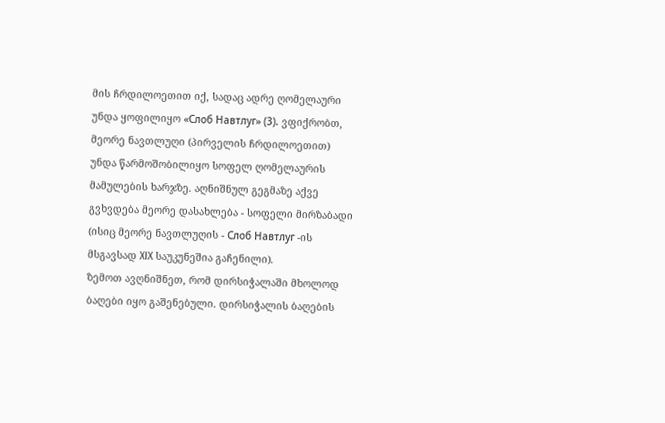მის ჩრდილოეთით იქ, სადაც ადრე ღომელაური უნდა ყოფილიყო «Слоб Навтлуг» (3). ვფიქრობთ, მეორე ნავთლუღი (პირველის ჩრდილოეთით) უნდა წარმოშობილიყო სოფელ ღომელაურის მამულების ხარჯზე. აღნიშნულ გეგმაზე აქვე გვხვდება მეორე დასახლება - სოფელი მირზაბადი (ისიც მეორე ნავთლუღის - Слоб Навтлуг -ის მსგავსად XIX საუკუნეშია გაჩენილი).
ზემოთ ავღნიშნეთ, რომ დირსიჭალაში მხოლოდ ბაღები იყო გაშენებული. დირსიჭალის ბაღების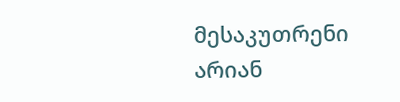მესაკუთრენი არიან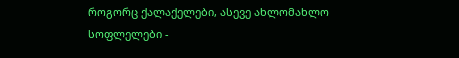როგორც ქალაქელები, ასევე ახლომახლო სოფლელები -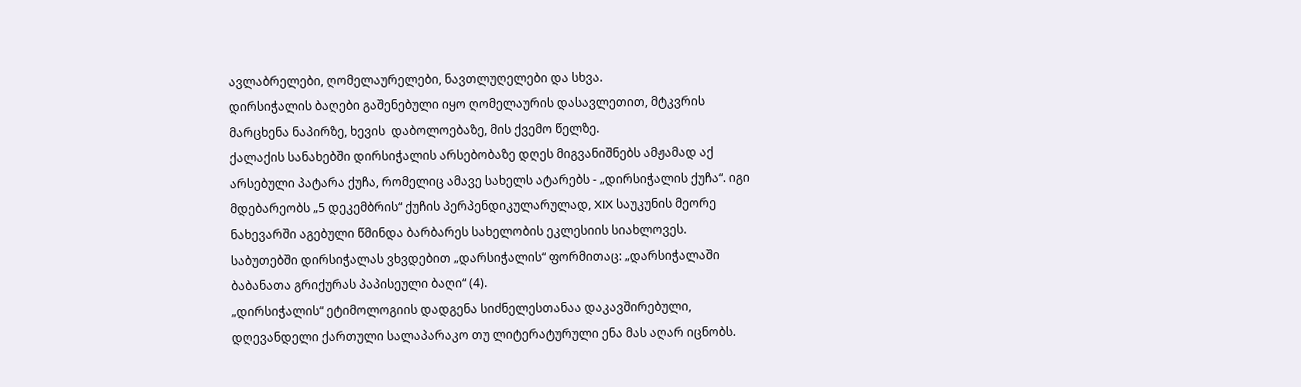ავლაბრელები, ღომელაურელები, ნავთლუღელები და სხვა.
დირსიჭალის ბაღები გაშენებული იყო ღომელაურის დასავლეთით, მტკვრის მარცხენა ნაპირზე, ხევის  დაბოლოებაზე, მის ქვემო წელზე.
ქალაქის სანახებში დირსიჭალის არსებობაზე დღეს მიგვანიშნებს ამჟამად აქ არსებული პატარა ქუჩა, რომელიც ამავე სახელს ატარებს - „დირსიჭალის ქუჩა“. იგი მდებარეობს „5 დეკემბრის“ ქუჩის პერპენდიკულარულად, XIX საუკუნის მეორე ნახევარში აგებული წმინდა ბარბარეს სახელობის ეკლესიის სიახლოვეს.
საბუთებში დირსიჭალას ვხვდებით „დარსიჭალის“ ფორმითაც: „დარსიჭალაში ბაბანათა გრიქურას პაპისეული ბაღი“ (4).
„დირსიჭალის“ ეტიმოლოგიის დადგენა სიძნელესთანაა დაკავშირებული, დღევანდელი ქართული სალაპარაკო თუ ლიტერატურული ენა მას აღარ იცნობს.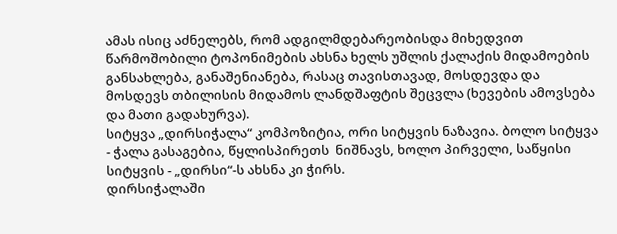ამას ისიც აძნელებს, რომ ადგილმდებარეობისდა მიხედვით  წარმოშობილი ტოპონიმების ახსნა ხელს უშლის ქალაქის მიდამოების განსახლება, განაშენიანება, რასაც თავისთავად, მოსდევდა და მოსდევს თბილისის მიდამოს ლანდშაფტის შეცვლა (ხევების ამოვსება და მათი გადახურვა).
სიტყვა „დირსიჭალა“ კომპოზიტია, ორი სიტყვის ნაზავია. ბოლო სიტყვა - ჭალა გასაგებია, წყლისპირეთს  ნიშნავს, ხოლო პირველი, საწყისი სიტყვის - „დირსი“-ს ახსნა კი ჭირს.
დირსიჭალაში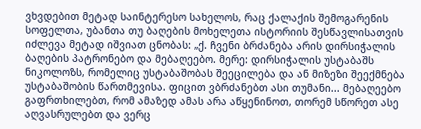ვხვდებით მეტად საინტერესო სახელოს, რაც ქალაქის შემოგარენის სოფელთა, უბანთა თუ ბაღების მოხელეთა ისტორიის შესწავლისათვის იძლევა მეტად იშვიათ ცნობას: „ქ. ჩვენი ბრძანება არის დირსიჭალის ბაღების პატრონებო და მებაღეებო. მერე: დირსიჭალის უსტაბაშს ნიკოლოზს, რომელიც უსტაბაშობას შეეცილება და ან მიზეზი შეექმნება უსტაბაშობის წართმევისა. ფიცით ვბრძანებთ ასი თუმანი... მებაღეებო გაფრთხილებთ, რომ ამაზედ ამას არა აწყენინოთ, თორემ სწორეთ ასე აღვასრულებთ და ვერც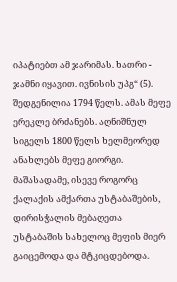იპატიებთ ამ ჯარიმას. ხათრი - ჯამნი იყავით. ივნისის უპგ“ (5).  შედგენილია 1794 წელს. ამას მეფე ერეკლე ბრძანებს. აღნიშნულ სიგელს 1800 წელს ხელმეორედ ანახლებს მეფე გიორგი.
მაშასადამე, ისევე როგორც ქალაქის ამქართა უსტაბაშების, დირისჭალის მებაღეთა უსტაბაშის სახელოც მეფის მიერ გაიცემოდა და მტკიცდებოდა.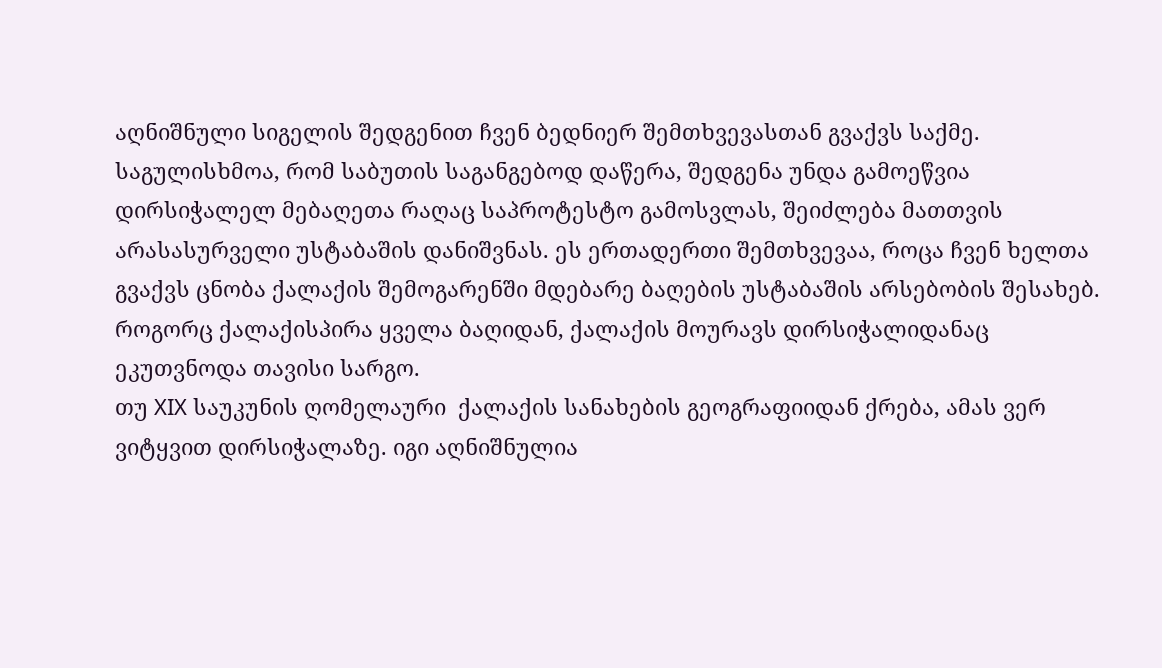აღნიშნული სიგელის შედგენით ჩვენ ბედნიერ შემთხვევასთან გვაქვს საქმე. საგულისხმოა, რომ საბუთის საგანგებოდ დაწერა, შედგენა უნდა გამოეწვია დირსიჭალელ მებაღეთა რაღაც საპროტესტო გამოსვლას, შეიძლება მათთვის არასასურველი უსტაბაშის დანიშვნას. ეს ერთადერთი შემთხვევაა, როცა ჩვენ ხელთა გვაქვს ცნობა ქალაქის შემოგარენში მდებარე ბაღების უსტაბაშის არსებობის შესახებ.
როგორც ქალაქისპირა ყველა ბაღიდან, ქალაქის მოურავს დირსიჭალიდანაც ეკუთვნოდა თავისი სარგო.
თუ XIX საუკუნის ღომელაური  ქალაქის სანახების გეოგრაფიიდან ქრება, ამას ვერ ვიტყვით დირსიჭალაზე. იგი აღნიშნულია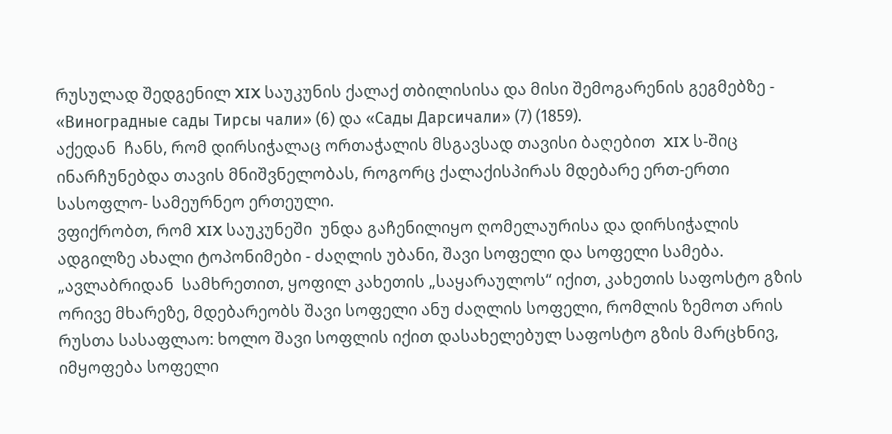რუსულად შედგენილ XIX საუკუნის ქალაქ თბილისისა და მისი შემოგარენის გეგმებზე - «Виноградные сады Тирсы чали» (6) და «Сады Дарсичали» (7) (1859).
აქედან  ჩანს, რომ დირსიჭალაც ორთაჭალის მსგავსად თავისი ბაღებით  XIX ს-შიც ინარჩუნებდა თავის მნიშვნელობას, როგორც ქალაქისპირას მდებარე ერთ-ერთი სასოფლო- სამეურნეო ერთეული.
ვფიქრობთ, რომ XIX საუკუნეში  უნდა გაჩენილიყო ღომელაურისა და დირსიჭალის ადგილზე ახალი ტოპონიმები - ძაღლის უბანი, შავი სოფელი და სოფელი სამება. „ავლაბრიდან  სამხრეთით, ყოფილ კახეთის „საყარაულოს“ იქით, კახეთის საფოსტო გზის ორივე მხარეზე, მდებარეობს შავი სოფელი ანუ ძაღლის სოფელი, რომლის ზემოთ არის რუსთა სასაფლაო: ხოლო შავი სოფლის იქით დასახელებულ საფოსტო გზის მარცხნივ, იმყოფება სოფელი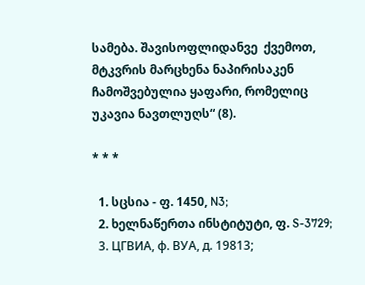სამება. შავისოფლიდანვე  ქვემოთ, მტკვრის მარცხენა ნაპირისაკენ ჩამოშვებულია ყაფარი, რომელიც უკავია ნავთლუღს“ (8).

* * *

  1. სცსია - ფ. 1450, N3;
  2. ხელნაწერთა ინსტიტუტი, ფ. S-3729;
  3. ЦГВИА, ф. ВУА, д. 19813;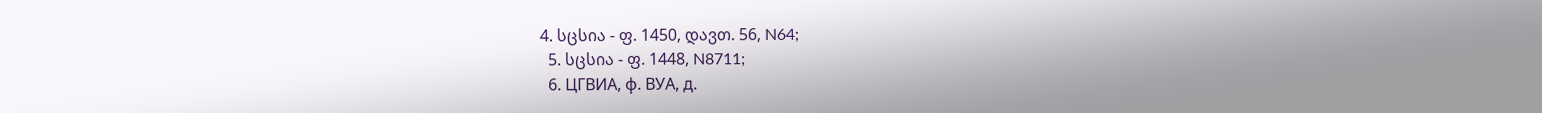4. სცსია - ფ. 1450, დავთ. 56, N64;
  5. სცსია - ფ. 1448, N8711;
  6. ЦГВИА, ф. ВУА, д.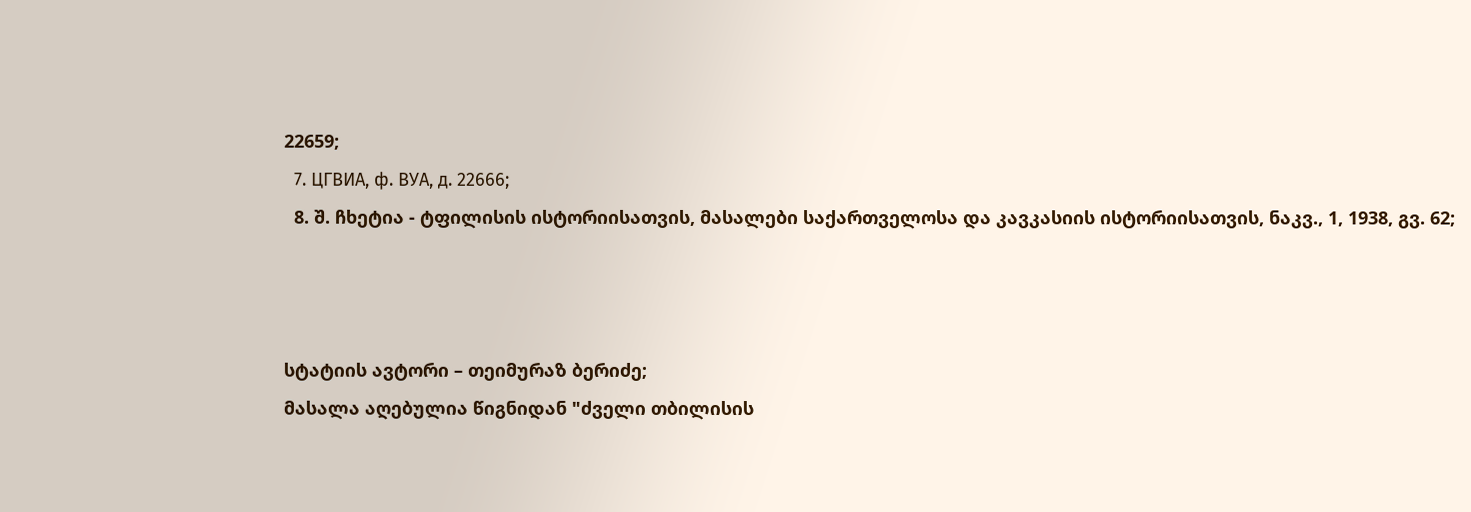22659;
  7. ЦГВИА, ф. ВУА, д. 22666;
  8. შ. ჩხეტია - ტფილისის ისტორიისათვის, მასალები საქართველოსა და კავკასიის ისტორიისათვის, ნაკვ., 1, 1938, გვ. 62;



სტატიის ავტორი – თეიმურაზ ბერიძე;
მასალა აღებულია წიგნიდან "ძველი თბილისის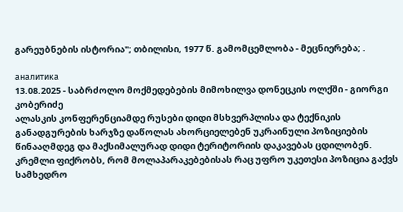გარეუბნების ისტორია"; თბილისი, 1977 წ. გამომცემლობა - მეცნიერება; .

аналитика
13.08.2025 - საბრძოლო მოქმედებების მიმოხილვა დონეცკის ოლქში - გიორგი კობერიძე
ალასკის კონფერენციამდე რუსები დიდი მსხვერპლისა და ტექნიკის განადგურების ხარჯზე დაწოლას ახორციელებენ უკრაინული პოზიციების წინააღმდეგ და მაქსიმალურად დიდი ტერიტორიის დაკავებას ცდილობენ. კრემლი ფიქრობს, რომ მოლაპარაკებებისას რაც უფრო უკეთესი პოზიცია გაქვს სამხედრო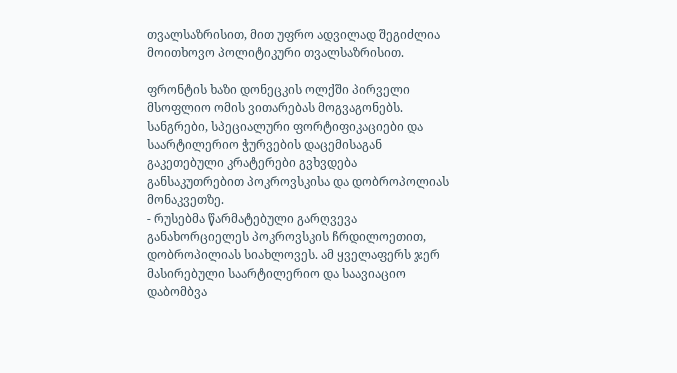თვალსაზრისით, მით უფრო ადვილად შეგიძლია მოითხოვო პოლიტიკური თვალსაზრისით.

ფრონტის ხაზი დონეცკის ოლქში პირველი მსოფლიო ომის ვითარებას მოგვაგონებს. სანგრები, სპეციალური ფორტიფიკაციები და საარტილერიო ჭურვების დაცემისაგან გაკეთებული კრატერები გვხვდება განსაკუთრებით პოკროვსკისა და დობროპოლიას მონაკვეთზე.
- რუსებმა წარმატებული გარღვევა განახორციელეს პოკროვსკის ჩრდილოეთით, დობროპილიას სიახლოვეს. ამ ყველაფერს ჯერ მასირებული საარტილერიო და საავიაციო დაბომბვა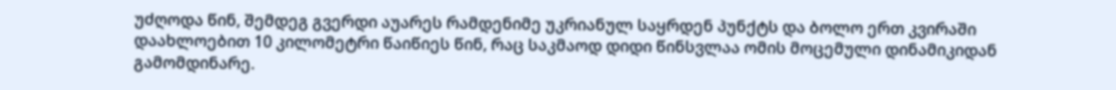უძღოდა წინ, შემდეგ გვერდი აუარეს რამდენიმე უკრიანულ საყრდენ პუნქტს და ბოლო ერთ კვირაში დაახლოებით 10 კილომეტრი წაიწიეს წინ, რაც საკმაოდ დიდი წინსვლაა ომის მოცემული დინამიკიდან გამომდინარე.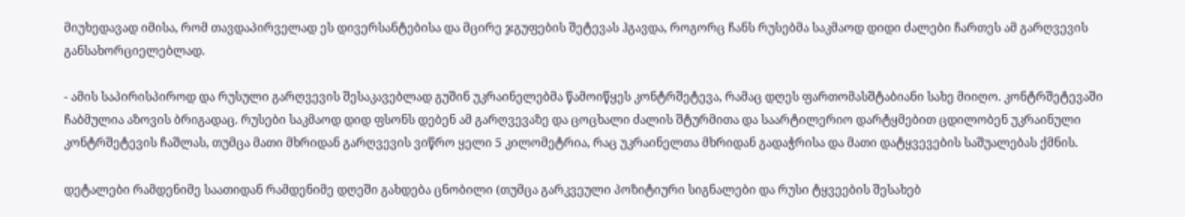მიუხედავად იმისა, რომ თავდაპირველად ეს დივერსანტებისა და მცირე ჯგუფების შეტევას ჰგავდა, როგორც ჩანს რუსებმა საკმაოდ დიდი ძალები ჩართეს ამ გარღვევის განსახორციელებლად.

- ამის საპირისპიროდ და რუსული გარღვევის შესაკავებლად გუშინ უკრაინელებმა წამოიწყეს კონტრშეტევა, რამაც დღეს ფართომასშტაბიანი სახე მიიღო. კონტრშეტევაში ჩაბმულია აზოვის ბრიგადაც. რუსები საკმაოდ დიდ ფსონს დებენ ამ გარღვევაზე და ცოცხალი ძალის შტურმითა და საარტილერიო დარტყმებით ცდილობენ უკრაინული კონტრშეტევის ჩაშლას, თუმცა მათი მხრიდან გარღვევის ვიწრო ყელი 5 კილომეტრია, რაც უკრაინელთა მხრიდან გადაჭრისა და მათი დატყვევების საშუალებას ქმნის.

დეტალები რამდენიმე საათიდან რამდენიმე დღეში გახდება ცნობილი (თუმცა გარკვეული პოზიტიური სიგნალები და რუსი ტყვეების შესახებ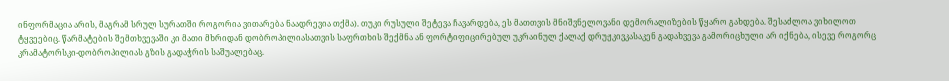ინფორმაცია არის, მაგრამ სრულ სურათში როგორია ვითარება ნაადრევია თქმა). თუკი რუსული შეტევა ჩავარდება, ეს მათთვის მნიშვნელოვანი დემორალიზების წყარო გახდება. შესაძლოა ვიხილოთ ტყვეებიც. წარმატების შემთხვევაში კი მათი მხრიდან დობროპილიასათვის საფრთხის შექმნა ან ფორტიფიცირებულ უკრაინულ ქალაქ დრუჟკივკასაკენ გადახვევა გამორიცხული არ იქნება, ისევე როგორც კრამატორსკი-დობროპილიას გზის გადაჭრის საშუალებაც.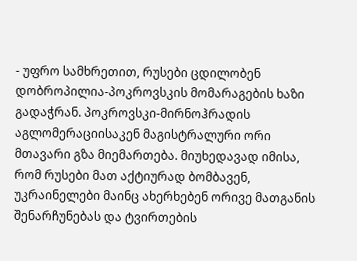- უფრო სამხრეთით, რუსები ცდილობენ დობროპილია-პოკროვსკის მომარაგების ხაზი გადაჭრან. პოკროვსკი-მირნოჰრადის აგლომერაციისაკენ მაგისტრალური ორი მთავარი გზა მიემართება. მიუხედავად იმისა, რომ რუსები მათ აქტიურად ბომბავენ, უკრაინელები მაინც ახერხებენ ორივე მათგანის შენარჩუნებას და ტვირთების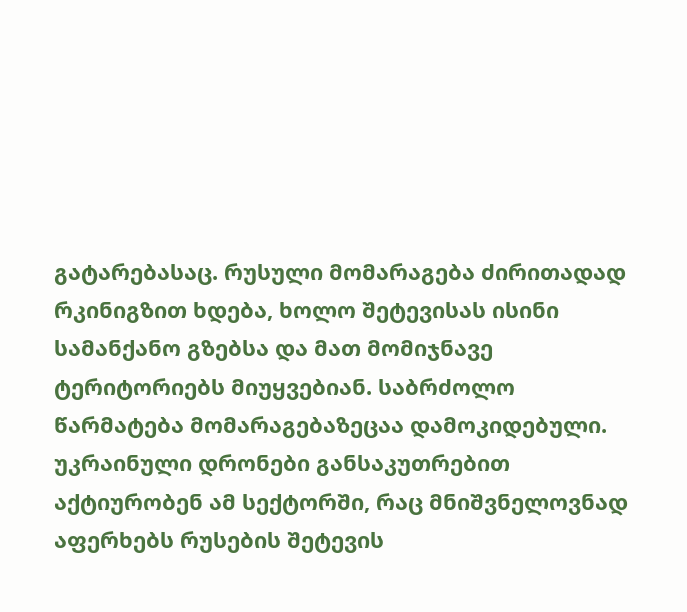გატარებასაც. რუსული მომარაგება ძირითადად რკინიგზით ხდება, ხოლო შეტევისას ისინი სამანქანო გზებსა და მათ მომიჯნავე ტერიტორიებს მიუყვებიან. საბრძოლო წარმატება მომარაგებაზეცაა დამოკიდებული. უკრაინული დრონები განსაკუთრებით აქტიურობენ ამ სექტორში, რაც მნიშვნელოვნად აფერხებს რუსების შეტევის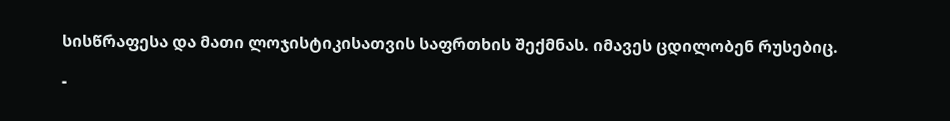სისწრაფესა და მათი ლოჯისტიკისათვის საფრთხის შექმნას. იმავეს ცდილობენ რუსებიც.

-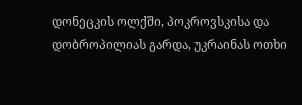დონეცკის ოლქში, პოკროვსკისა და დობროპილიას გარდა, უკრაინას ოთხი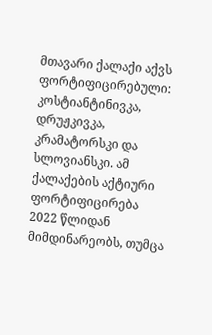მთავარი ქალაქი აქვს ფორტიფიცირებული: კოსტიანტინივკა, დრუჟკივკა, კრამატორსკი და სლოვიანსკი. ამ ქალაქების აქტიური ფორტიფიცირება 2022 წლიდან მიმდინარეობს, თუმცა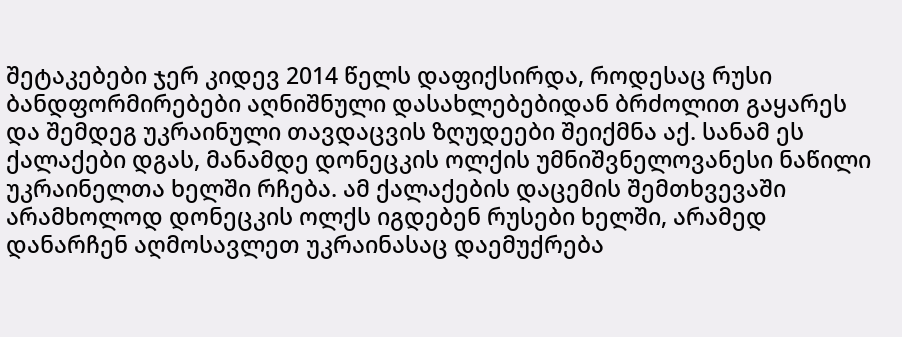შეტაკებები ჯერ კიდევ 2014 წელს დაფიქსირდა, როდესაც რუსი ბანდფორმირებები აღნიშნული დასახლებებიდან ბრძოლით გაყარეს და შემდეგ უკრაინული თავდაცვის ზღუდეები შეიქმნა აქ. სანამ ეს ქალაქები დგას, მანამდე დონეცკის ოლქის უმნიშვნელოვანესი ნაწილი უკრაინელთა ხელში რჩება. ამ ქალაქების დაცემის შემთხვევაში არამხოლოდ დონეცკის ოლქს იგდებენ რუსები ხელში, არამედ დანარჩენ აღმოსავლეთ უკრაინასაც დაემუქრება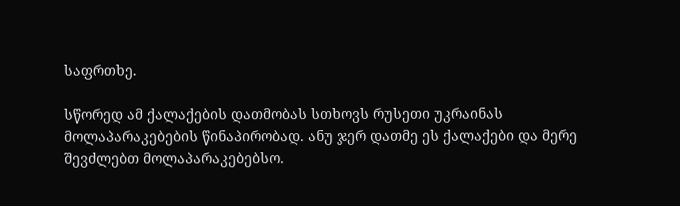საფრთხე.

სწორედ ამ ქალაქების დათმობას სთხოვს რუსეთი უკრაინას მოლაპარაკებების წინაპირობად. ანუ ჯერ დათმე ეს ქალაქები და მერე შევძლებთ მოლაპარაკებებსო.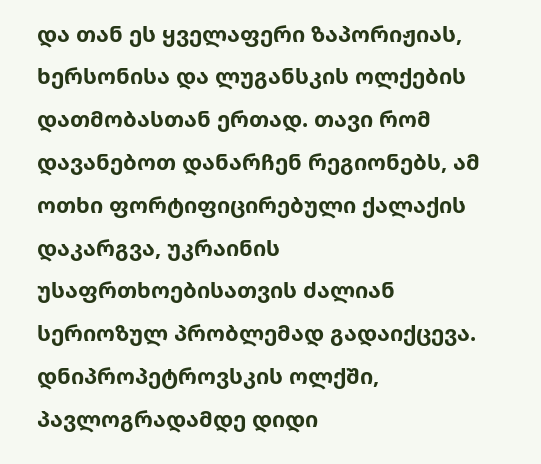და თან ეს ყველაფერი ზაპორიჟიას, ხერსონისა და ლუგანსკის ოლქების დათმობასთან ერთად. თავი რომ დავანებოთ დანარჩენ რეგიონებს, ამ ოთხი ფორტიფიცირებული ქალაქის დაკარგვა, უკრაინის უსაფრთხოებისათვის ძალიან სერიოზულ პრობლემად გადაიქცევა. დნიპროპეტროვსკის ოლქში, პავლოგრადამდე დიდი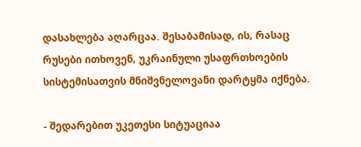დასახლება აღარცაა. შესაბამისად, ის, რასაც რუსები ითხოვენ, უკრაინული უსაფრთხოების სისტემისათვის მნიშვნელოვანი დარტყმა იქნება.

- შედარებით უკეთესი სიტუაციაა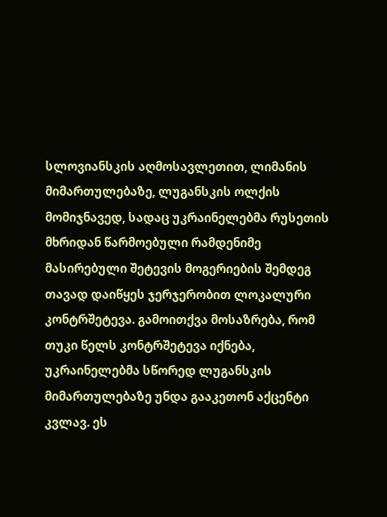სლოვიანსკის აღმოსავლეთით, ლიმანის მიმართულებაზე, ლუგანსკის ოლქის მომიჯნავედ, სადაც უკრაინელებმა რუსეთის მხრიდან წარმოებული რამდენიმე მასირებული შეტევის მოგერიების შემდეგ თავად დაიწყეს ჯერჯერობით ლოკალური კონტრშეტევა. გამოითქვა მოსაზრება, რომ თუკი წელს კონტრშეტევა იქნება, უკრაინელებმა სწორედ ლუგანსკის მიმართულებაზე უნდა გააკეთონ აქცენტი კვლავ. ეს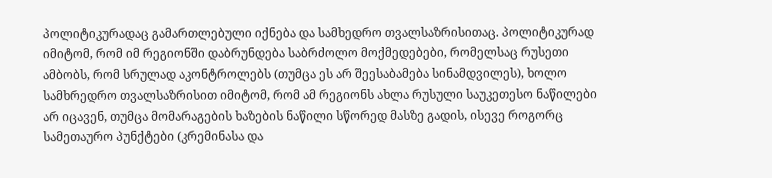პოლიტიკურადაც გამართლებული იქნება და სამხედრო თვალსაზრისითაც. პოლიტიკურად იმიტომ, რომ იმ რეგიონში დაბრუნდება საბრძოლო მოქმედებები, რომელსაც რუსეთი ამბობს, რომ სრულად აკონტროლებს (თუმცა ეს არ შეესაბამება სინამდვილეს), ხოლო სამხრედრო თვალსაზრისით იმიტომ, რომ ამ რეგიონს ახლა რუსული საუკეთესო ნაწილები არ იცავენ, თუმცა მომარაგების ხაზების ნაწილი სწორედ მასზე გადის, ისევე როგორც სამეთაურო პუნქტები (კრემინასა და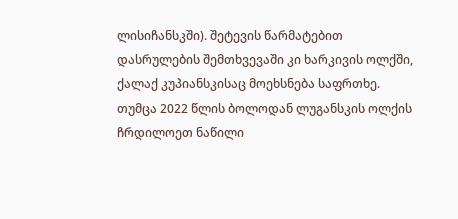ლისიჩანსკში). შეტევის წარმატებით დასრულების შემთხვევაში კი ხარკივის ოლქში, ქალაქ კუპიანსკისაც მოეხსნება საფრთხე. თუმცა 2022 წლის ბოლოდან ლუგანსკის ოლქის ჩრდილოეთ ნაწილი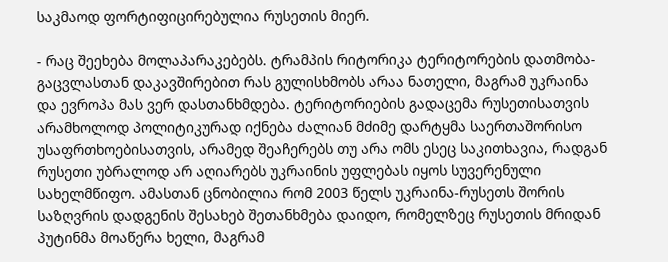საკმაოდ ფორტიფიცირებულია რუსეთის მიერ.

- რაც შეეხება მოლაპარაკებებს. ტრამპის რიტორიკა ტერიტორების დათმობა-გაცვლასთან დაკავშირებით რას გულისხმობს არაა ნათელი, მაგრამ უკრაინა და ევროპა მას ვერ დასთანხმდება. ტერიტორიების გადაცემა რუსეთისათვის არამხოლოდ პოლიტიკურად იქნება ძალიან მძიმე დარტყმა საერთაშორისო უსაფრთხოებისათვის, არამედ შეაჩერებს თუ არა ომს ესეც საკითხავია, რადგან რუსეთი უბრალოდ არ აღიარებს უკრაინის უფლებას იყოს სუვერენული სახელმწიფო. ამასთან ცნობილია რომ 2003 წელს უკრაინა-რუსეთს შორის საზღვრის დადგენის შესახებ შეთანხმება დაიდო, რომელზეც რუსეთის მრიდან პუტინმა მოაწერა ხელი, მაგრამ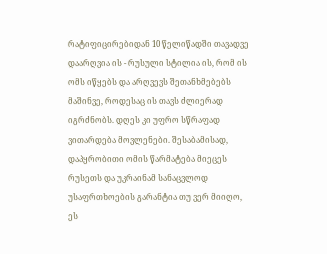რატიფიცირებიდან 10 წელიწადში თავადვე დაარღვია ის - რუსული სტილია ის, რომ ის ომს იწყებს და არღვევს შეთანხმებებს მაშინვე, როდესაც ის თავს ძლიერად იგრძნობს. დღეს კი უფრო სწრაფად ვითარდება მოვლენები. შესაბამისად, დაპყრობითი ომის წარმატება მიეცეს რუსეთს და უკრაინამ სანაცვლოდ უსაფრთხოების გარანტია თუ ვერ მიიღო, ეს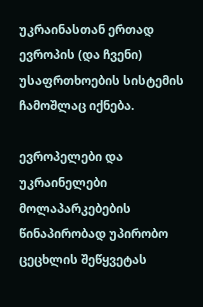უკრაინასთან ერთად ევროპის (და ჩვენი) უსაფრთხოების სისტემის ჩამოშლაც იქნება.

ევროპელები და უკრაინელები მოლაპარკებების წინაპირობად უპირობო ცეცხლის შეწყვეტას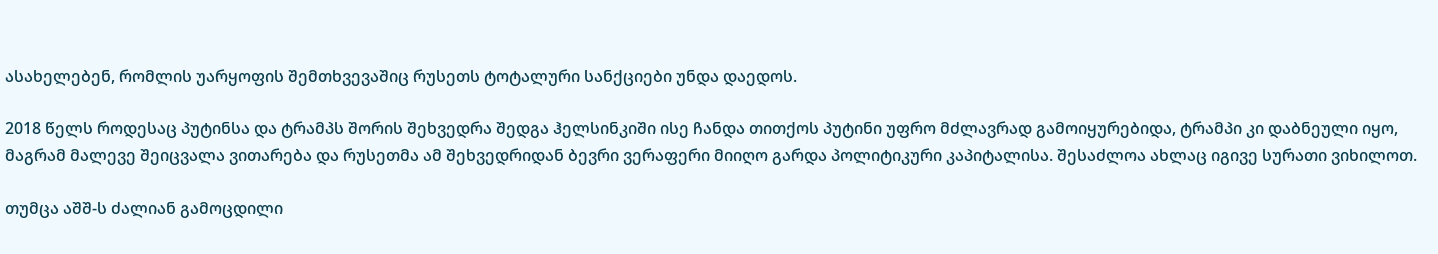ასახელებენ, რომლის უარყოფის შემთხვევაშიც რუსეთს ტოტალური სანქციები უნდა დაედოს.

2018 წელს როდესაც პუტინსა და ტრამპს შორის შეხვედრა შედგა ჰელსინკიში ისე ჩანდა თითქოს პუტინი უფრო მძლავრად გამოიყურებიდა, ტრამპი კი დაბნეული იყო, მაგრამ მალევე შეიცვალა ვითარება და რუსეთმა ამ შეხვედრიდან ბევრი ვერაფერი მიიღო გარდა პოლიტიკური კაპიტალისა. შესაძლოა ახლაც იგივე სურათი ვიხილოთ.

თუმცა აშშ-ს ძალიან გამოცდილი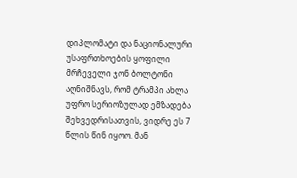დიპლომატი და ნაციონალური უსაფრთხოების ყოფილი მრჩეველი ჯონ ბოლტონი აღნიშნავს, რომ ტრამპი ახლა უფრო სერიოზულად ემზადება შეხვედრისათვის, ვიდრე ეს 7 წლის წინ იყოო. მან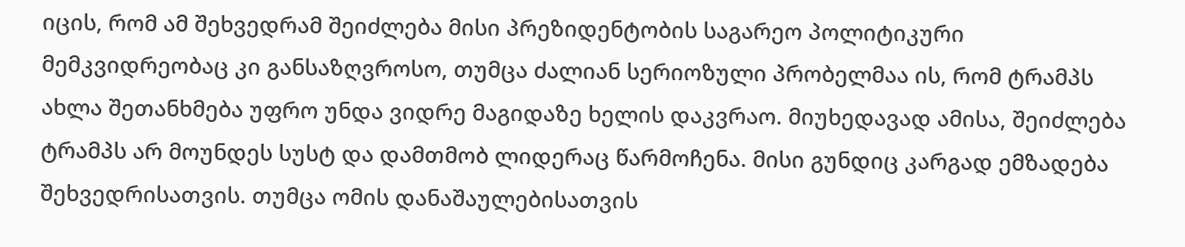იცის, რომ ამ შეხვედრამ შეიძლება მისი პრეზიდენტობის საგარეო პოლიტიკური მემკვიდრეობაც კი განსაზღვროსო, თუმცა ძალიან სერიოზული პრობელმაა ის, რომ ტრამპს ახლა შეთანხმება უფრო უნდა ვიდრე მაგიდაზე ხელის დაკვრაო. მიუხედავად ამისა, შეიძლება ტრამპს არ მოუნდეს სუსტ და დამთმობ ლიდერაც წარმოჩენა. მისი გუნდიც კარგად ემზადება შეხვედრისათვის. თუმცა ომის დანაშაულებისათვის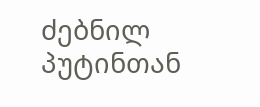ძებნილ პუტინთან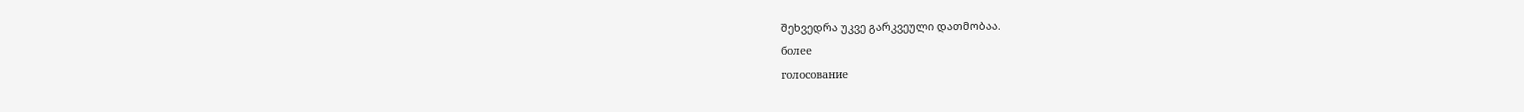შეხვედრა უკვე გარკვეული დათმობაა.
более
голосование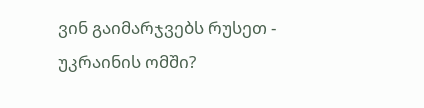ვინ გაიმარჯვებს რუსეთ - უკრაინის ომში?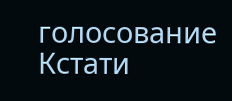голосование
Кстати